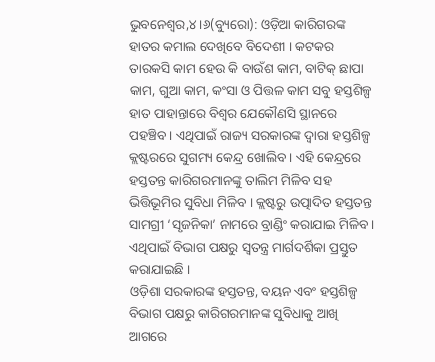ଭୁବନେଶ୍ୱର,୪।୬(ବ୍ୟୁରୋ): ଓଡ଼ିଆ କାରିଗରଙ୍କ ହାତର କମାଲ ଦେଖିବେ ବିଦେଶୀ । କଟକର ତାରକସି କାମ ହେଉ କି ବାଉଁଶ କାମ, ବାଟିକ୍ ଛାପା କାମ, ଗୁଆ କାମ, କଂସା ଓ ପିତ୍ତଳ କାମ ସବୁ ହସ୍ତଶିଳ୍ପ ହାତ ପାହାନ୍ତାରେ ବିଶ୍ୱର ଯେକୌଣସି ସ୍ଥାନରେ ପହଞ୍ଚିବ । ଏଥିପାଇଁ ରାଜ୍ୟ ସରକାରଙ୍କ ଦ୍ୱାରା ହସ୍ତଶିଳ୍ପ କ୍ଲଷ୍ଟରରେ ସୁଗମ୍ୟ କେନ୍ଦ୍ର ଖୋଲିବ । ଏହି କେନ୍ଦ୍ରରେ ହସ୍ତତନ୍ତ କାରିଗରମାନଙ୍କୁ ତାଲିମ ମିଳିବ ସହ ଭିତ୍ତିଭୂମିର ସୁବିଧା ମିଳିବ । କ୍ଲଷ୍ଟରୁ ଉତ୍ପାଦିତ ହସ୍ତତନ୍ତ ସାମଗ୍ରୀ ‘ସୃଜନିକା’ ନାମରେ ବ୍ରାଣ୍ଡିଂ କରାଯାଇ ମିଳିବ । ଏଥିପାଇଁ ବିଭାଗ ପକ୍ଷରୁ ସ୍ୱତନ୍ତ୍ର ମାର୍ଗଦର୍ଶିକା ପ୍ରସ୍ତୁତ କରାଯାଇଛି ।
ଓଡ଼ିଶା ସରକାରଙ୍କ ହସ୍ତତନ୍ତ, ବୟନ ଏବଂ ହସ୍ତଶିଳ୍ପ ବିଭାଗ ପକ୍ଷରୁ କାରିଗରମାନଙ୍କ ସୁବିଧାକୁ ଆଖି ଆଗରେ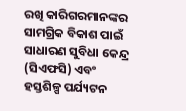ରଖି କାରିଗରମାନଙ୍କର ସାମଗ୍ରିକ ବିକାଶ ପାଇଁ ସାଧାରଣ ସୁବିଧା କେନ୍ଦ୍ର (ସିଏଫସି) ଏବଂ ହସ୍ତଶିଳ୍ପ ପର୍ଯ୍ୟଟନ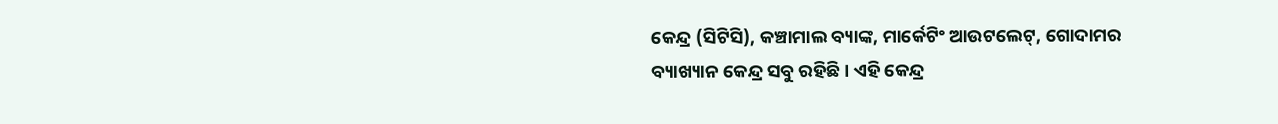କେନ୍ଦ୍ର (ସିଟିସି), କଞ୍ଚାମାଲ ବ୍ୟାଙ୍କ, ମାର୍କେଟିଂ ଆଉଟଲେଟ୍, ଗୋଦାମର ବ୍ୟାଖ୍ୟାନ କେନ୍ଦ୍ର ସବୁ ରହିଛି । ଏହି କେନ୍ଦ୍ର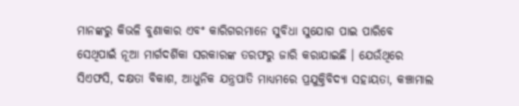ମାନଙ୍କରୁ କିଭଳି ବୁଣାକାର ଏବଂ କାରିଗରମାନେ ସୁବିଧା ସୁଯୋଗ ପାଇ ପାରିବେ ସେଥିପାଇଁ ନୂଆ ମାର୍ଗଦର୍ଶିକା ସରକାରଙ୍କ ତରଫରୁ ଜାରି କରାଯାଇଛି । ଯେଉଁଥିରେ ସିଏଫସି, ଦକ୍ଷତା ବିକାଶ, ଆଧୁନିକ ଯନ୍ତ୍ରପାତି ମାଧ୍ୟମରେ ପ୍ରଯୁକ୍ତିବିଦ୍ୟା ସହାୟତା, କଞ୍ଚାମାଲ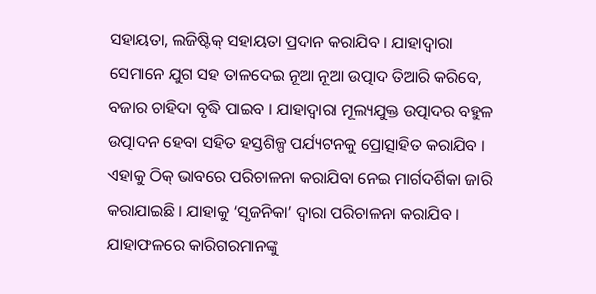ସହାୟତା, ଲଜିଷ୍ଟିକ୍ ସହାୟତା ପ୍ରଦାନ କରାଯିବ । ଯାହାଦ୍ୱାରା ସେମାନେ ଯୁଗ ସହ ତାଳଦେଇ ନୂଆ ନୂଆ ଉତ୍ପାଦ ତିଆରି କରିବେ, ବଜାର ଚାହିଦା ବୃଦ୍ଧି ପାଇବ । ଯାହାଦ୍ୱାରା ମୂଲ୍ୟଯୁକ୍ତ ଉତ୍ପାଦର ବହୁଳ ଉତ୍ପାଦନ ହେବା ସହିତ ହସ୍ତଶିଳ୍ପ ପର୍ଯ୍ୟଟନକୁ ପ୍ରୋତ୍ସାହିତ କରାଯିବ । ଏହାକୁ ଠିକ୍ ଭାବରେ ପରିଚାଳନା କରାଯିବା ନେଇ ମାର୍ଗଦର୍ଶିକା ଜାରି କରାଯାଇଛି । ଯାହାକୁ ‘ସୃଜନିକା’ ଦ୍ୱାରା ପରିଚାଳନା କରାଯିବ । ଯାହାଫଳରେ କାରିଗରମାନଙ୍କୁ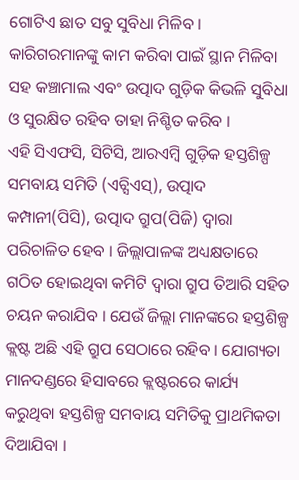ଗୋଟିଏ ଛାତ ସବୁ ସୁବିଧା ମିଳିବ । କାରିଗରମାନଙ୍କୁ କାମ କରିବା ପାଇଁ ସ୍ଥାନ ମିଳିବା ସହ କଞ୍ଚାମାଲ ଏବଂ ଉତ୍ପାଦ ଗୁଡ଼ିକ କିଭଳି ସୁବିଧା ଓ ସୁରକ୍ଷିତ ରହିବ ତାହା ନିଶ୍ଚିତ କରିବ ।
ଏହି ସିଏଫସି, ସିଟିସି, ଆରଏମ୍ବି ଗୁଡ଼ିକ ହସ୍ତଶିଳ୍ପ ସମବାୟ ସମିତି (ଏଚ୍ସିଏସ୍), ଉତ୍ପାଦ କମ୍ପାନୀ(ପିସି), ଉତ୍ପାଦ ଗ୍ରୁପ(ପିଜି) ଦ୍ୱାରା ପରିଚାଳିତ ହେବ । ଜିଲ୍ଲାପାଳଙ୍କ ଅଧ୍ୟକ୍ଷତାରେ ଗଠିତ ହୋଇଥିବା କମିଟି ଦ୍ୱାରା ଗ୍ରୁପ ତିଆରି ସହିତ ଚୟନ କରାଯିବ । ଯେଉଁ ଜିଲ୍ଲା ମାନଙ୍କରେ ହସ୍ତଶିଳ୍ପ କ୍ଲଷ୍ଟ ଅଛି ଏହି ଗ୍ରୁପ ସେଠାରେ ରହିବ । ଯୋଗ୍ୟତା ମାନଦଣ୍ଡରେ ହିସାବରେ କ୍ଲଷ୍ଟରରେ କାର୍ଯ୍ୟ କରୁଥିବା ହସ୍ତଶିଳ୍ପ ସମବାୟ ସମିତିକୁ ପ୍ରାଥମିକତା ଦିଆଯିବା ।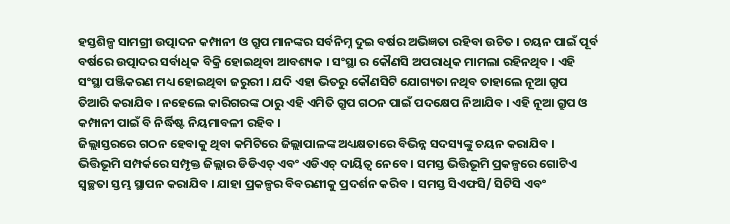ହସ୍ତଶିଳ୍ପ ସାମଗ୍ରୀ ଉତ୍ପାଦନ କମ୍ପାନୀ ଓ ଗ୍ରୁପ ମାନଙ୍କର ସର୍ବନିମ୍ନ ଦୁଇ ବର୍ଷର ଅଭିଜ୍ଞତା ରହିବା ଉଚିତ । ଚୟନ ପାଇଁ ପୂର୍ବ ବର୍ଷରେ ଉତ୍ପାଦର ସର୍ବାଧିକ ବିକ୍ରି ହୋଇଥିବା ଆବଶ୍ୟକ । ସଂସ୍ଥା ର କୌଣସି ଅପରାଧିକ ମାମଲା ରହିନଥିବ । ଏହି ସଂସ୍ଥା ପଞ୍ଜିକରଣ ମଧ୍ୟ ହୋଇଥିବା ଜରୁରୀ । ଯଦି ଏହା ଭିତରୁ କୌଣସିଟି ଯୋଗ୍ୟତା ନଥିବ ତାହାଲେ ନୂଆ ଗ୍ରୁପ ତିଆରି କରାଯିବ । ନହେଲେ କାରିଗରଙ୍କ ଠାରୁ ଏହି ଏମିତି ଗ୍ରୁପ ଗଠନ ପାଇଁ ପଦକ୍ଷେପ ନିଆଯିବ । ଏହି ନୂଆ ଗ୍ରୁପ ଓ କମ୍ପାନୀ ପାଇଁ ବି ନିର୍ଦ୍ଧିଷ୍ଟ ନିୟମାବଳୀ ରହିବ ।
ଜିଲ୍ଲାସ୍ତରରେ ଗଠନ ହେବାକୁ ଥିବା କମିଟିରେ ଜିଲ୍ଲାପାଳଙ୍କ ଅଧ୍ୟକ୍ଷତାରେ ବିଭିନ୍ନ ସଦସ୍ୟଙ୍କୁ ଚୟନ କରାଯିବ । ଭିତ୍ତିଭୂମି ସମ୍ପର୍କରେ ସମ୍ପୃକ୍ତ ଜିଲ୍ଲାର ଡିଡିଏଚ୍ ଏବଂ ଏଡିଏଚ୍ ଦାୟିତ୍ୱ ନେବେ । ସମସ୍ତ ଭିତ୍ତିଭୂମି ପ୍ରକଳ୍ପରେ ଗୋଟିଏ ସ୍ୱଚ୍ଛତା ସ୍ତମ୍ଭ ସ୍ଥାପନ କରାଯିବ । ଯାହା ପ୍ରକଳ୍ପର ବିବରଣୀକୁ ପ୍ରଦର୍ଶନ କରିବ । ସମସ୍ତ ସିଏଫସି/ ସିଟିସି ଏବଂ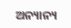ଅନ୍ୟାନ୍ୟ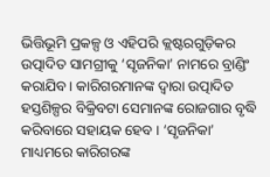ଭିତ୍ତିଭୂମି ପ୍ରକଳ୍ପ ଓ ଏହିପରି କ୍ଲଷ୍ଟରଗୁଡ଼ିକର ଉତ୍ପାଦିତ ସାମଗ୍ରୀକୁ ‘ସୃଜନିକା’ ନାମରେ ବ୍ରାଣ୍ଡିଂ କରାଯିବ । କାରିଗରମାନଙ୍କ ଦ୍ୱାରା ଉତ୍ପାଦିତ ହସ୍ତଶିଳ୍ପର ବିକ୍ରିବଟା ସେମାନଙ୍କ ରୋଜଗାର ବୃଦ୍ଧି କରିବାରେ ସହାୟକ ହେବ । ‘ସୃଜନିକା’ ମାଧ୍ୟମରେ କାରିଗରଙ୍କ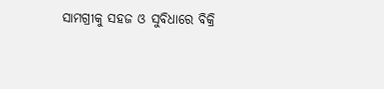ସାମଗ୍ରୀକୁ ସହଜ ଓ ସୁବିଧାରେ ବିକ୍ରି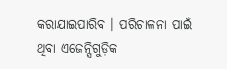କରାଯାଇପାରିବ । ପରିଚାଳନା ପାଇଁ ଥିବା ଏଜେନ୍ସିଗୁଡ଼ିକ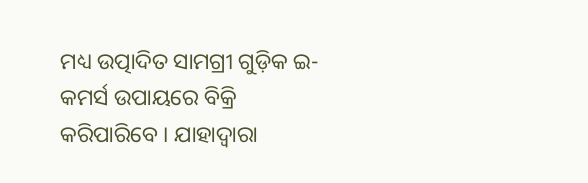ମଧ୍ୟ ଉତ୍ପାଦିତ ସାମଗ୍ରୀ ଗୁଡ଼ିକ ଇ-କମର୍ସ ଉପାୟରେ ବିକ୍ରି କରିପାରିବେ । ଯାହାଦ୍ୱାରା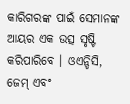କାରିଗରଙ୍କ ପାଇଁ ସେମାନଙ୍କ ଆୟର ଏକ ଉତ୍ସ ସୃଷ୍ଟି କରିପାରିବେ । ଓଏନ୍ଡିସି, ଜେମ୍ ଏବଂ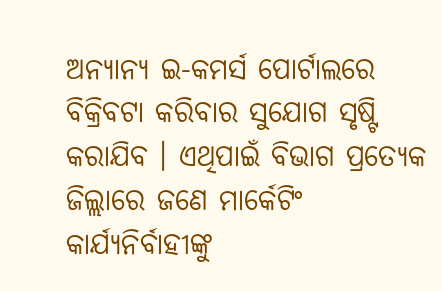ଅନ୍ୟାନ୍ୟ ଇ-କମର୍ସ ପୋର୍ଟାଲରେ ବିକ୍ରିବଟା କରିବାର ସୁଯୋଗ ସୃଷ୍ଟି କରାଯିବ । ଏଥିପାଇଁ ବିଭାଗ ପ୍ରତ୍ୟେକ ଜିଲ୍ଲାରେ ଜଣେ ମାର୍କେଟିଂ କାର୍ଯ୍ୟନିର୍ବାହୀଙ୍କୁ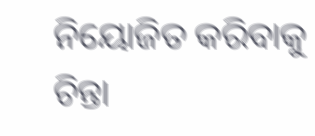ନିୟୋଜିତ କରିବାକୁ ଚିନ୍ତା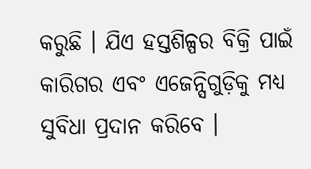କରୁଛି । ଯିଏ ହସ୍ତଶିଳ୍ପର ବିକ୍ରି ପାଇଁ କାରିଗର ଏବଂ ଏଜେନ୍ସିଗୁଡ଼ିକୁ ମଧ୍ୟ ସୁବିଧା ପ୍ରଦାନ କରିବେ ।